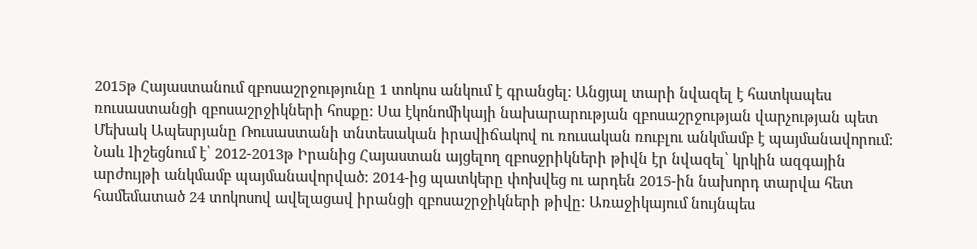2015թ Հայաստանում զբոսաշրջությունը 1 տոկոս անկում է գրանցել: Անցյալ տարի նվազել է հատկապես ռուսաստանցի զբոսաշրջիկների հոսքը: Սա էկոնոմիկայի նախարարության զբոսաշրջության վարչության պետ Մեխակ Ապեսրյանը Ռուսաստանի տնտեսական իրավիճակով ու ռուսական ռուբլու անկմամբ է պայմանավորում: Նաև lիշեցնում է՝ 2012-2013թ Իրանից Հայաստան այցելող զբոսջրիկների թիվն էր նվազել՝ կրկին ազգային արժույթի անկմամբ պայմանավորված: 2014-ից պատկերը փոխվեց ու արդեն 2015-ին նախորդ տարվա հետ համեմատած 24 տոկոսով ավելացավ իրանցի զբոսաշրջիկների թիվը: Առաջիկայում նույնպես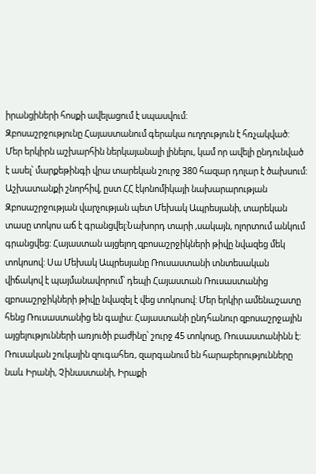իրանցիների հոսքի ավելացում է սպասվում:
Զբոսաշրջությունը Հայաստանում գերակա ուղղություն է հռչակված: Մեր երկիրն աշխարհին ներկայանալի լինելու, կամ որ ավելի ընդունված է ասել՝ մարքեթինգի վրա տարեկան շուրջ 380 հազար դոլար է ծախսում: Աշխատանքի շնորհիվ, ըստ ՀՀ էկոնոմիկայի նախարարության Զբոսաշրջության վարչության պետ Մեխակ Ապրեսյանի, տարեկան տասը տոկոս աճ է գրանցվել:Նախորդ տարի ,սակայն, ոլորտում անկում գրանցվեց: Հայաստան այցելող զբոսաշրջիկների թիվը նվազեց մեկ տոկոսով: Սա Մեխակ Ապրեսյանը Ռուսաստանի տնտեսական վիճակով է պայմանավորում՝ դեպի Հայաստան Ռուսաստանից զբոսաշրջիկների թիվը նվազել է վեց տոկոսով: Մեր երկիր ամենաշատը հենց Ռուսաստանից են գալիս: Հայաստանի ընդհանուր զբոսաշրջային այցելությունների առյուծի բաժինը՝ շուրջ 45 տոկոսը, Ռուսաստանինն է:
Ռուսական շուկային զուգահեռ, զարգանում են հարաբերությունները նաև Իրանի, Չինաստանի, Իրաքի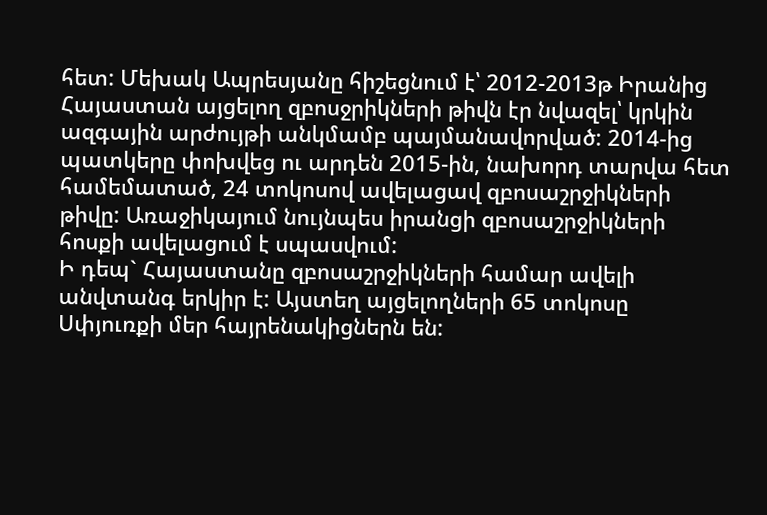հետ: Մեխակ Ապրեսյանը հիշեցնում է՝ 2012-2013թ Իրանից Հայաստան այցելող զբոսջրիկների թիվն էր նվազել՝ կրկին ազգային արժույթի անկմամբ պայմանավորված: 2014-ից պատկերը փոխվեց ու արդեն 2015-ին, նախորդ տարվա հետ համեմատած, 24 տոկոսով ավելացավ զբոսաշրջիկների թիվը: Առաջիկայում նույնպես իրանցի զբոսաշրջիկների հոսքի ավելացում է սպասվում:
Ի դեպ` Հայաստանը զբոսաշրջիկների համար ավելի անվտանգ երկիր է: Այստեղ այցելողների 65 տոկոսը Սփյուռքի մեր հայրենակիցներն են: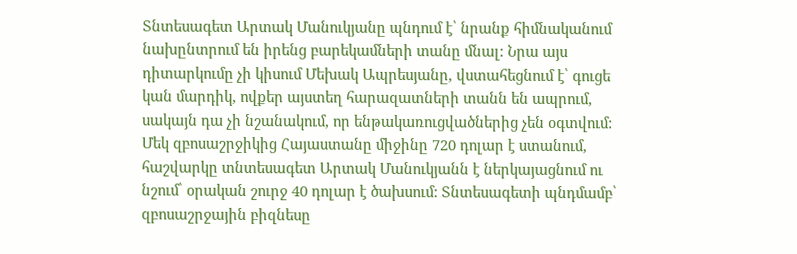Տնտեսագետ Արտակ Մանուկյանը պնդում է՝ նրանք հիմնականում նախընտրում են իրենց բարեկամների տանը մնալ: Նրա այս դիտարկումը չի կիսում Մեխակ Ապրեսյանը, վստահեցնում է՝ գուցե կան մարդիկ, ովքեր այստեղ հարազատների տանն են ապրում, սակայն դա չի նշանակում, որ ենթակառուցվածներից չեն օգտվում:
Մեկ զբոսաշրջիկից Հայաստանը միջինը 720 դոլար է ստանում, հաշվարկը տնտեսագետ Արտակ Մանուկյանն է ներկայացնում ու նշում՝ օրական շուրջ 40 դոլար է ծախսում: Տնտեսագետի պնդմամբ՝ զբոսաշրջային բիզնեսը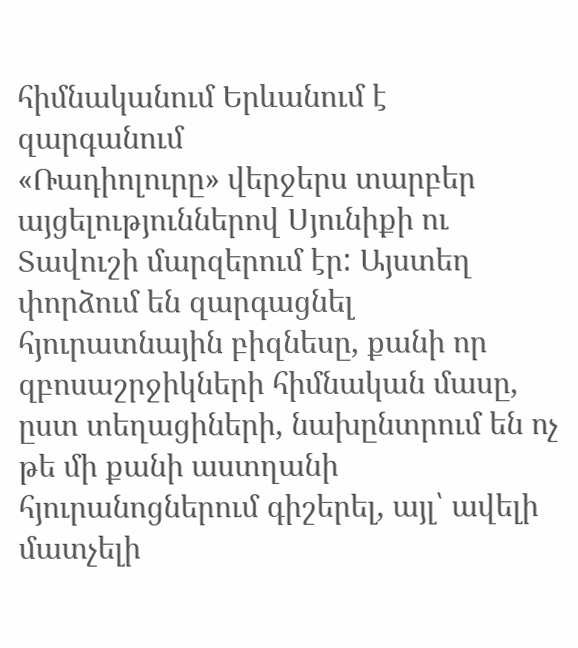հիմնականում Երևանում է զարգանում
«Ռադիոլուրը» վերջերս տարբեր այցելություններով Սյունիքի ու Տավուշի մարզերում էր: Այստեղ փորձում են զարգացնել հյուրատնային բիզնեսը, քանի որ զբոսաշրջիկների հիմնական մասը, ըստ տեղացիների, նախընտրում են ոչ թե մի քանի աստղանի հյուրանոցներում գիշերել, այլ՝ ավելի մատչելի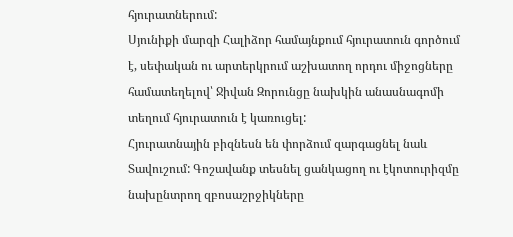հյուրատներում:
Սյունիքի մարզի Հալիձոր համայնքում հյուրատուն գործում է, սեփական ու արտերկրում աշխատող որդու միջոցները համատեղելով՝ Ջիվան Զորունցը նախկին անասնագոմի տեղում հյուրատուն է կառուցել:
Հյուրատնային բիզնեսն են փորձում զարգացնել նաև Տավուշում: Գոշավանք տեսնել ցանկացող ու էկոտուրիզմը նախընտրող զբոսաշրջիկները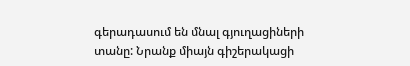գերադասում են մնալ գյուղացիների տանը: Նրանք միայն գիշերակացի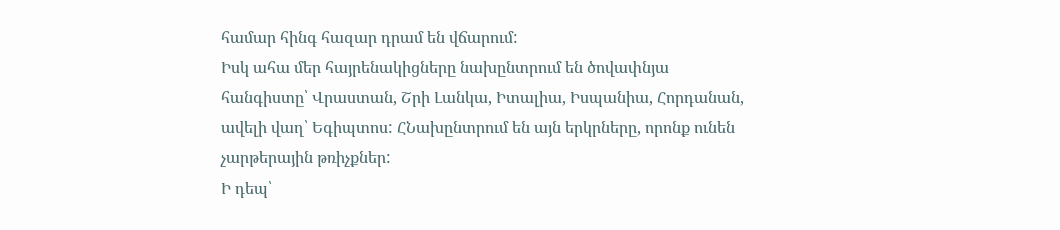համար հինգ հազար դրամ են վճարում:
Իսկ ահա մեր հայրենակիցները նախընտրում են ծովափնյա հանգիստը՝ Վրաստան, Շրի Լանկա, Իտալիա, Իսպանիա, Հորդանան, ավելի վաղ՝ Եգիպտոս: ՀՆախընտրում են այն երկրները, որոնք ունեն չարթերային թռիչքներ:
Ի դեպ՝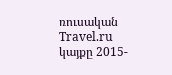ռուսական Travel.ru կայքը 2015-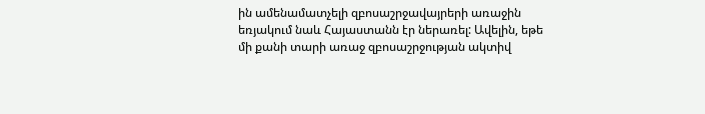ին ամենամատչելի զբոսաշրջավայրերի առաջին եռյակում նաև Հայաստանն էր ներառել: Ավելին, եթե մի քանի տարի առաջ զբոսաշրջության ակտիվ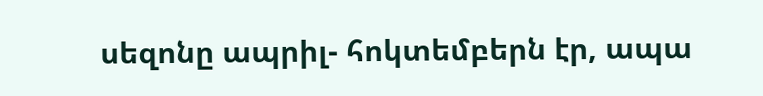սեզոնը ապրիլ- հոկտեմբերն էր, ապա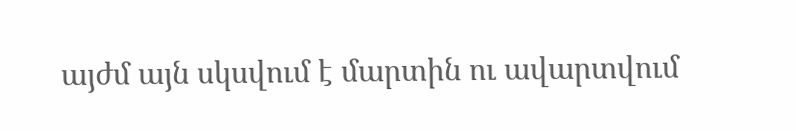այժմ այն սկսվում է մարտին ու ավարտվում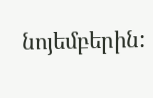նոյեմբերին: